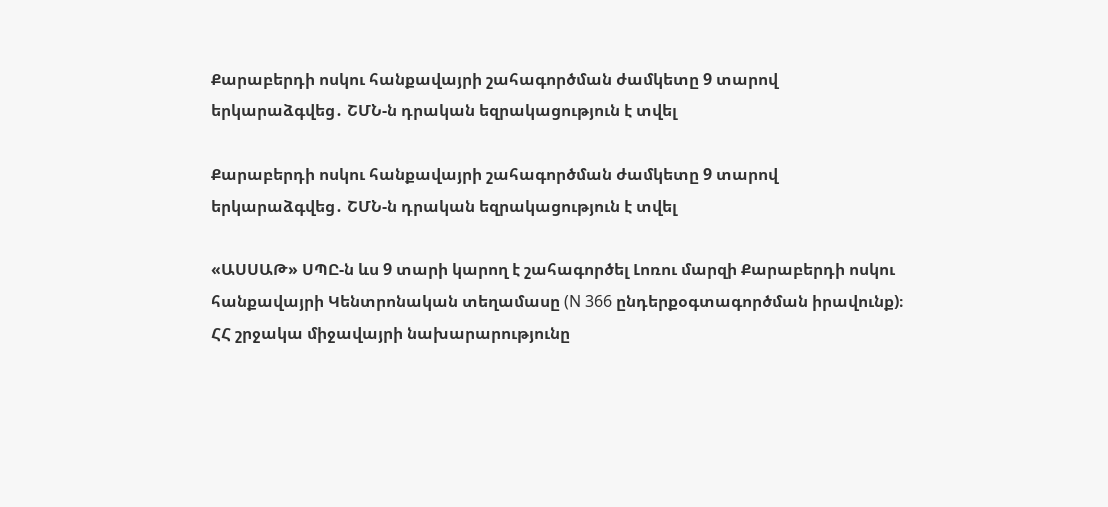Քարաբերդի ոսկու հանքավայրի շահագործման ժամկետը 9 տարով երկարաձգվեց․ ՇՄՆ-ն դրական եզրակացություն է տվել

Քարաբերդի ոսկու հանքավայրի շահագործման ժամկետը 9 տարով երկարաձգվեց․ ՇՄՆ-ն դրական եզրակացություն է տվել

«ԱՍՍԱԹ» ՍՊԸ-ն ևս 9 տարի կարող է շահագործել Լոռու մարզի Քարաբերդի ոսկու հանքավայրի Կենտրոնական տեղամասը (N 366 ընդերքօգտագործման իրավունք)։ ՀՀ շրջակա միջավայրի նախարարությունը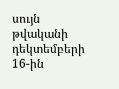սույն թվականի դեկտեմբերի 16-ին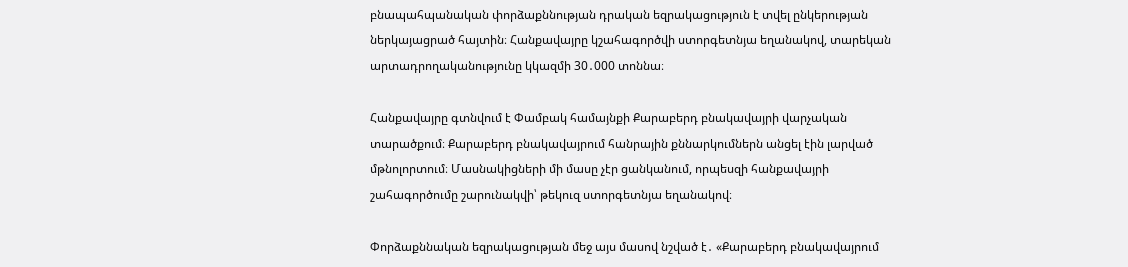բնապահպանական փորձաքննության դրական եզրակացություն է տվել ընկերության ներկայացրած հայտին։ Հանքավայրը կշահագործվի ստորգետնյա եղանակով, տարեկան արտադրողականությունը կկազմի 30․000 տոննա։

Հանքավայրը գտնվում է Փամբակ համայնքի Քարաբերդ բնակավայրի վարչական տարածքում։ Քարաբերդ բնակավայրում հանրային քննարկումներն անցել էին լարված մթնոլորտում։ Մասնակիցների մի մասը չէր ցանկանում, որպեսզի հանքավայրի շահագործումը շարունակվի՝ թեկուզ ստորգետնյա եղանակով։

Փորձաքննական եզրակացության մեջ այս մասով նշված է․ «Քարաբերդ բնակավայրում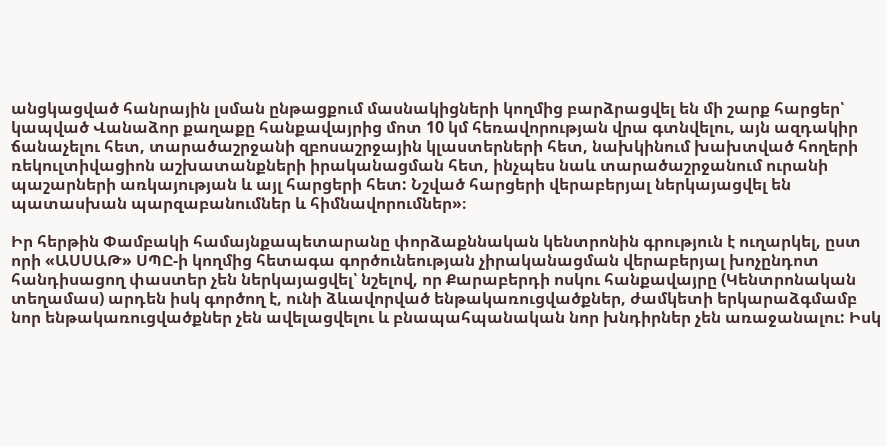անցկացված հանրային լսման ընթացքում մասնակիցների կողմից բարձրացվել են մի շարք հարցեր՝ կապված Վանաձոր քաղաքը հանքավայրից մոտ 10 կմ հեռավորության վրա գտնվելու, այն ազդակիր ճանաչելու հետ, տարածաշրջանի զբոսաշրջային կլաստերների հետ, նախկինում խախտված հողերի ռեկուլտիվացիոն աշխատանքների իրականացման հետ, ինչպես նաև տարածաշրջանում ուրանի պաշարների առկայության և այլ հարցերի հետ: Նշված հարցերի վերաբերյալ ներկայացվել են պատասխան պարզաբանումներ և հիմնավորումներ»։

Իր հերթին Փամբակի համայնքապետարանը փորձաքննական կենտրոնին գրություն է ուղարկել, ըստ որի «ԱՍՍԱԹ» ՍՊԸ-ի կողմից հետագա գործունեության չիրականացման վերաբերյալ խոչընդոտ հանդիսացող փաստեր չեն ներկայացվել՝ նշելով, որ Քարաբերդի ոսկու հանքավայրը (Կենտրոնական տեղամաս) արդեն իսկ գործող է, ունի ձևավորված ենթակառուցվածքներ, ժամկետի երկարաձգմամբ նոր ենթակառուցվածքներ չեն ավելացվելու և բնապահպանական նոր խնդիրներ չեն առաջանալու: Իսկ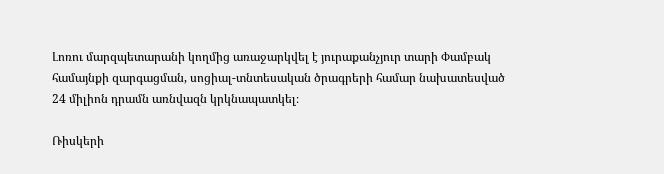Լոռու մարզպետարանի կողմից առաջարկվել է յուրաքանչյուր տարի Փամբակ համայնքի զարգացման, սոցիալ-տնտեսական ծրագրերի համար նախատեսված 24 միլիոն դրամն առնվազն կրկնապատկել։

Ռիսկերի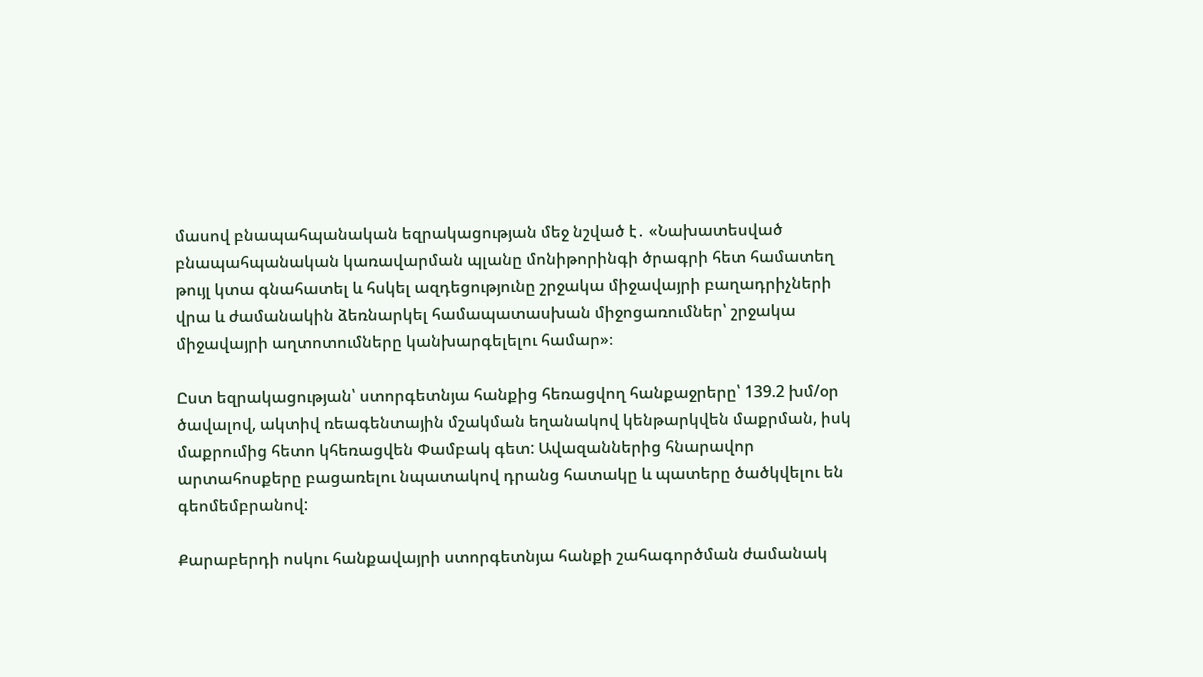մասով բնապահպանական եզրակացության մեջ նշված է․ «Նախատեսված բնապահպանական կառավարման պլանը մոնիթորինգի ծրագրի հետ համատեղ թույլ կտա գնահատել և հսկել ազդեցությունը շրջակա միջավայրի բաղադրիչների վրա և ժամանակին ձեռնարկել համապատասխան միջոցառումներ՝ շրջակա միջավայրի աղտոտումները կանխարգելելու համար»։

Ըստ եզրակացության՝ ստորգետնյա հանքից հեռացվող հանքաջրերը՝ 139.2 խմ/օր ծավալով, ակտիվ ռեագենտային մշակման եղանակով կենթարկվեն մաքրման, իսկ մաքրումից հետո կհեռացվեն Փամբակ գետ: Ավազաններից հնարավոր արտահոսքերը բացառելու նպատակով դրանց հատակը և պատերը ծածկվելու են գեոմեմբրանով:

Քարաբերդի ոսկու հանքավայրի ստորգետնյա հանքի շահագործման ժամանակ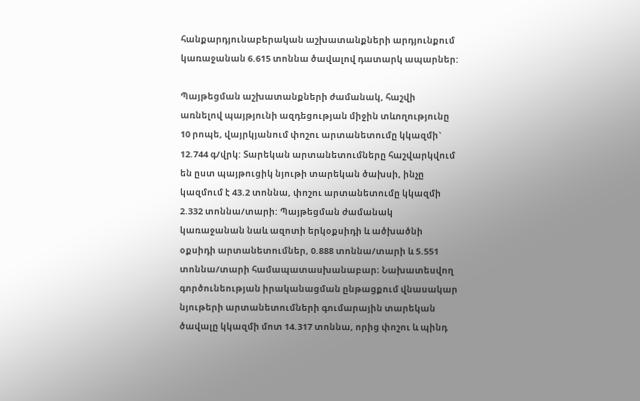հանքարդյունաբերական աշխատանքների արդյունքում կառաջանան 6.615 տոննա ծավալով դատարկ ապարներ:

Պայթեցման աշխատանքների ժամանակ, հաշվի առնելով պայթյունի ազդեցության միջին տևողությունը 10 րոպե, վայրկյանում փոշու արտանետումը կկազմի` 12.744 գ/վրկ: Տարեկան արտանետումները հաշվարկվում են ըստ պայթուցիկ նյութի տարեկան ծախսի, ինչը կազմում է 43.2 տոննա, փոշու արտանետումը կկազմի 2.332 տոննա/տարի: Պայթեցման ժամանակ կառաջանան նաև ազոտի երկօքսիդի և ածխածնի օքսիդի արտանետումներ, 0.888 տոննա/տարի և 5.551 տոննա/տարի համապատասխանաբար։ Նախատեսվող գործունեության իրականացման ընթացքում վնասակար նյութերի արտանետումների գումարային տարեկան ծավալը կկազմի մոտ 14.317 տոննա, որից փոշու և պինդ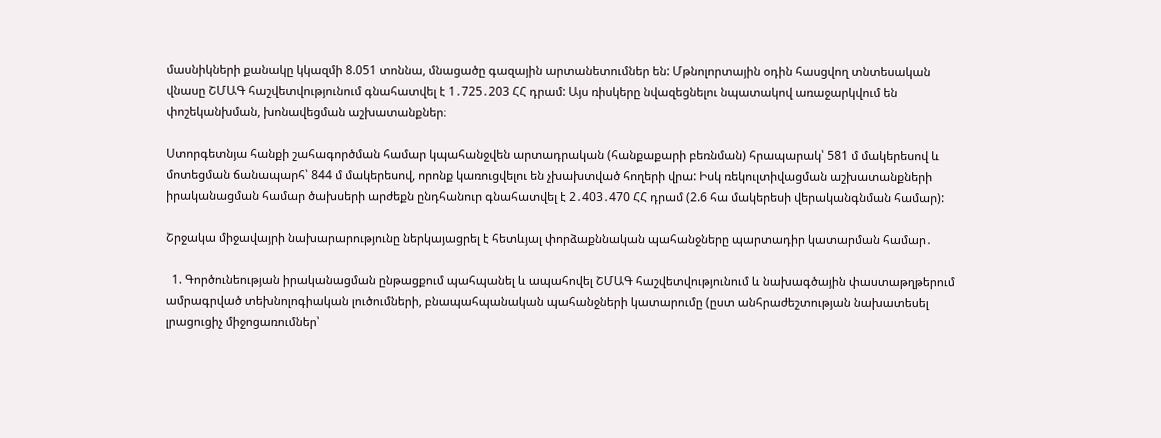մասնիկների քանակը կկազմի 8.051 տոննա, մնացածը գազային արտանետումներ են: Մթնոլորտային օդին հասցվող տնտեսական վնասը ՇՄԱԳ հաշվետվությունում գնահատվել է 1․725․203 ՀՀ դրամ: Այս ռիսկերը նվազեցնելու նպատակով առաջարկվում են փոշեկանխման, խոնավեցման աշխատանքներ։

Ստորգետնյա հանքի շահագործման համար կպահանջվեն արտադրական (հանքաքարի բեռնման) հրապարակ՝ 581 մ մակերեսով և մոտեցման ճանապարհ՝ 844 մ մակերեսով, որոնք կառուցվելու են չխախտված հողերի վրա: Իսկ ռեկուլտիվացման աշխատանքների իրականացման համար ծախսերի արժեքն ընդհանուր գնահատվել է 2․403․470 ՀՀ դրամ (2.6 հա մակերեսի վերականգնման համար):

Շրջակա միջավայրի նախարարությունը ներկայացրել է հետևյալ փորձաքննական պահանջները պարտադիր կատարման համար․

  1. Գործունեության իրականացման ընթացքում պահպանել և ապահովել ՇՄԱԳ հաշվետվությունում և նախագծային փաստաթղթերում ամրագրված տեխնոլոգիական լուծումների, բնապահպանական պահանջների կատարումը (ըստ անհրաժեշտության նախատեսել լրացուցիչ միջոցառումներ՝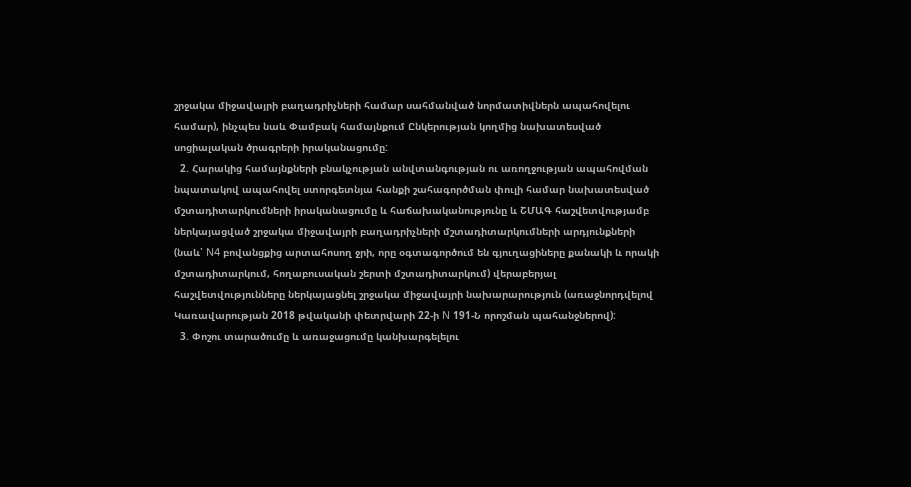շրջակա միջավայրի բաղադրիչների համար սահմանված նորմատիվներն ապահովելու համար), ինչպես նաև Փամբակ համայնքում Ընկերության կողմից նախատեսված սոցիալական ծրագրերի իրականացումը:
  2. Հարակից համայնքների բնակչության անվտանգության ու առողջության ապահովման նպատակով ապահովել ստորգետնյա հանքի շահագործման փուլի համար նախատեսված մշտադիտարկումների իրականացումը և հաճախականությունը և ՇՄԱԳ հաշվետվությամբ ներկայացված շրջակա միջավայրի բաղադրիչների մշտադիտարկումների արդյունքների (նաև՝ N4 բովանցքից արտահոսող ջրի, որը օգտագործում են գյուղացիները քանակի և որակի մշտադիտարկում, հողաբուսական շերտի մշտադիտարկում) վերաբերյալ հաշվետվությունները ներկայացնել շրջակա միջավայրի նախարարություն (առաջնորդվելով Կառավարության 2018 թվականի փետրվարի 22-ի N 191-Ն որոշման պահանջներով):
  3. Փոշու տարածումը և առաջացումը կանխարգելելու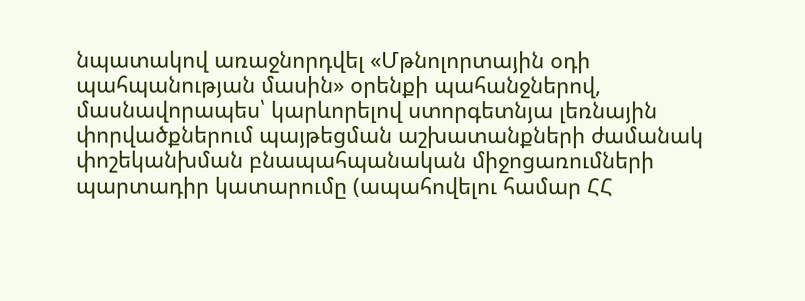նպատակով առաջնորդվել «Մթնոլորտային օդի պահպանության մասին» օրենքի պահանջներով, մասնավորապես՝ կարևորելով ստորգետնյա լեռնային փորվածքներում պայթեցման աշխատանքների ժամանակ փոշեկանխման բնապահպանական միջոցառումների պարտադիր կատարումը (ապահովելու համար ՀՀ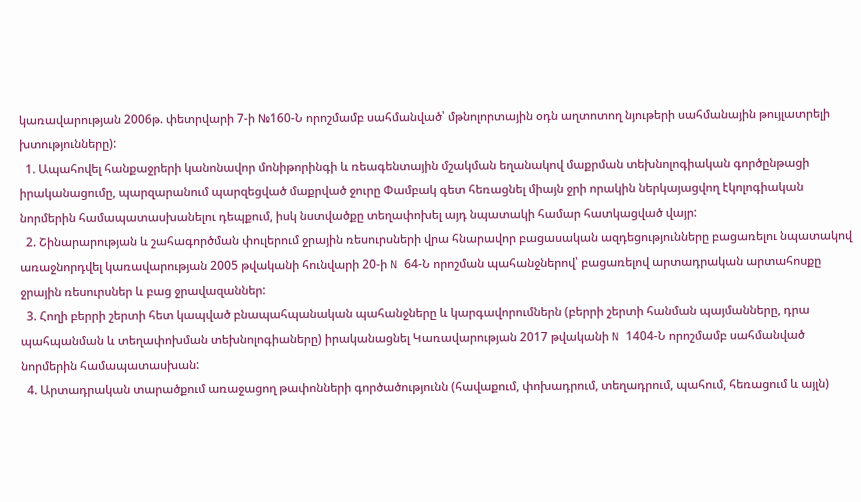կառավարության 2006թ. փետրվարի 7-ի №160-Ն որոշմամբ սահմանված՝ մթնոլորտային օդն աղտոտող նյութերի սահմանային թույլատրելի խտությունները):
  1. Ապահովել հանքաջրերի կանոնավոր մոնիթորինգի և ռեագենտային մշակման եղանակով մաքրման տեխնոլոգիական գործընթացի իրականացումը, պարզարանում պարզեցված մաքրված ջուրը Փամբակ գետ հեռացնել միայն ջրի որակին ներկայացվող էկոլոգիական նորմերին համապատասխանելու դեպքում, իսկ նստվածքը տեղափոխել այդ նպատակի համար հատկացված վայր:
  2. Շինարարության և շահագործման փուլերում ջրային ռեսուրսների վրա հնարավոր բացասական ազդեցությունները բացառելու նպատակով առաջնորդվել կառավարության 2005 թվականի հունվարի 20-ի N 64-Ն որոշման պահանջներով՝ բացառելով արտադրական արտահոսքը ջրային ռեսուրսներ և բաց ջրավազաններ:
  3. Հողի բերրի շերտի հետ կապված բնապահպանական պահանջները և կարգավորումներն (բերրի շերտի հանման պայմանները, դրա պահպանման և տեղափոխման տեխնոլոգիաները) իրականացնել Կառավարության 2017 թվականի N 1404-Ն որոշմամբ սահմանված նորմերին համապատասխան:
  4. Արտադրական տարածքում առաջացող թափոնների գործածությունն (հավաքում, փոխադրում, տեղադրում, պահում, հեռացում և այլն)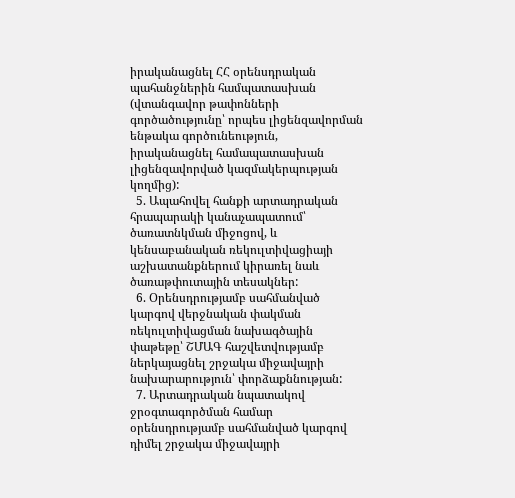իրականացնել ՀՀ օրենսդրական պահանջներին համպատասխան (վտանգավոր թափոնների գործածությունը՝ որպես լիցենզավորման ենթակա գործունեություն, իրականացնել համապատասխան լիցենզավորված կազմակերպության կողմից):
  5. Ապահովել հանքի արտադրական հրապարակի կանաչապատում՝ ծառատնկման միջոցով, և կենսաբանական ռեկուլտիվացիայի աշխատանքներում կիրառել նաև ծառաթփուտային տեսակներ:
  6. Օրենսդրությամբ սահմանված կարգով վերջնական փակման ռեկուլտիվացման նախագծային փաթեթը՝ ՇՄԱԳ հաշվետվությամբ ներկայացնել շրջակա միջավայրի նախարարություն՝ փորձաքննության:
  7. Արտադրական նպատակով ջրօգտագործման համար օրենսդրությամբ սահմանված կարգով դիմել շրջակա միջավայրի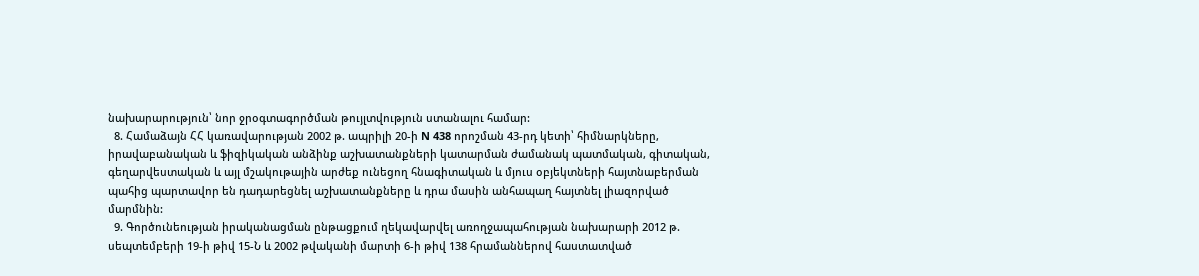նախարարություն՝ նոր ջրօգտագործման թույլտվություն ստանալու համար:
  8. Համաձայն ՀՀ կառավարության 2002 թ. ապրիլի 20-ի N 438 որոշման 43-րդ կետի՝ հիմնարկները, իրավաբանական և ֆիզիկական անձինք աշխատանքների կատարման ժամանակ պատմական, գիտական, գեղարվեստական և այլ մշակութային արժեք ունեցող հնագիտական և մյուս օբյեկտների հայտնաբերման պահից պարտավոր են դադարեցնել աշխատանքները և դրա մասին անհապաղ հայտնել լիազորված մարմնին:
  9. Գործունեության իրականացման ընթացքում ղեկավարվել առողջապահության նախարարի 2012 թ. սեպտեմբերի 19-ի թիվ 15-Ն և 2002 թվականի մարտի 6-ի թիվ 138 հրամաններով հաստատված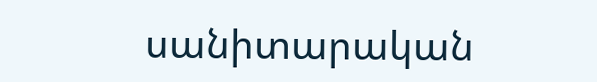սանիտարական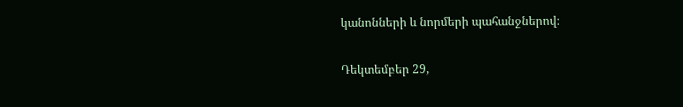կանոնների և նորմերի պահանջներով։

Դեկտեմբեր 29,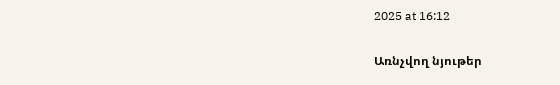2025 at 16:12


Առնչվող նյութեր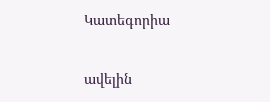Կատեգորիա

ավելին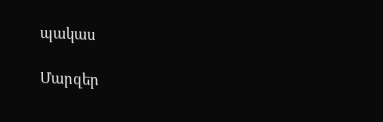պակաս

Մարզեր